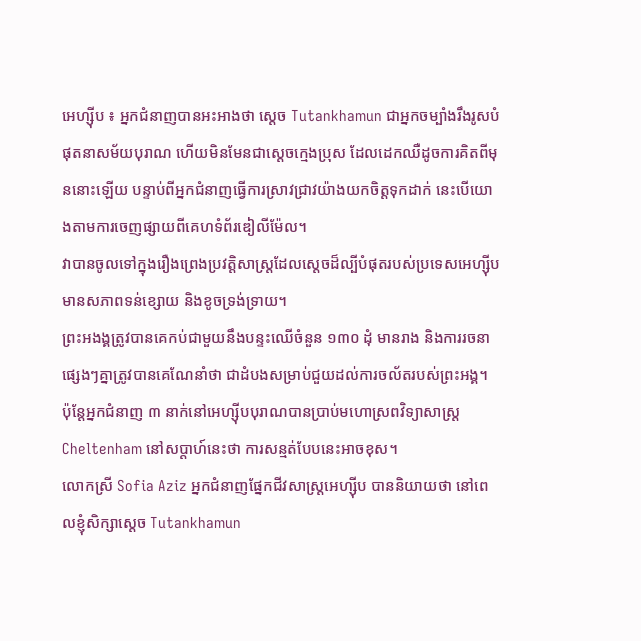អេហ្ស៊ីប ៖ អ្នកជំនាញបានអះអាងថា ស្តេច Tutankhamun ជាអ្នកចម្បាំងរឹងរូសបំផុតនាសម័យបុរាណ ហើយមិនមែនជាស្តេចក្មេងប្រុស ដែលដេកឈឺដូចការគិតពីមុននោះឡើយ បន្ទាប់ពីអ្នកជំនាញធ្វើការស្រាវជ្រាវយ៉ាងយកចិត្តទុកដាក់ នេះបើយោងតាមការចេញផ្សាយពីគេហទំព័រឌៀលីម៉ែល។
វាបានចូលទៅក្នុងរឿងព្រេងប្រវត្តិសាស្ត្រដែលស្តេចដ៏ល្បីបំផុតរបស់ប្រទេសអេហ្ស៊ីបមានសភាពទន់ខ្សោយ និងខូចទ្រង់ទ្រាយ។
ព្រះអងង្គត្រូវបានគេកប់ជាមួយនឹងបន្ទះឈើចំនួន ១៣០ ដុំ មានរាង និងការរចនាផ្សេងៗគ្នាត្រូវបានគេណែនាំថា ជាដំបងសម្រាប់ជួយដល់ការចល័តរបស់ព្រះអង្គ។
ប៉ុន្តែអ្នកជំនាញ ៣ នាក់នៅអេហ្ស៊ីបបុរាណបានប្រាប់មហោស្រពវិទ្យាសាស្ត្រ Cheltenham នៅសប្តាហ៍នេះថា ការសន្មត់បែបនេះអាចខុស។
លោកស្រី Sofia Aziz អ្នកជំនាញផ្នែកជីវសាស្រ្តអេហ្ស៊ីប បាននិយាយថា នៅពេលខ្ញុំសិក្សាស្តេច Tutankhamun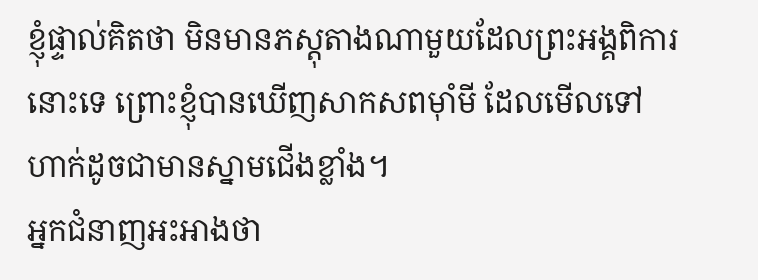ខ្ញុំផ្ទាល់គិតថា មិនមានភស្តុតាងណាមួយដែលព្រះអង្គពិការនោះទេ ព្រោះខ្ញុំបានឃើញសាកសពម៉ាំមី ដែលមើលទៅហាក់ដូចជាមានស្នាមជើងខ្លាំង។
អ្នកជំនាញអះអាងថា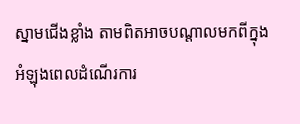ស្នាមជើងខ្លាំង តាមពិតអាចបណ្តាលមកពីក្នុងអំឡុងពេលដំណើរការ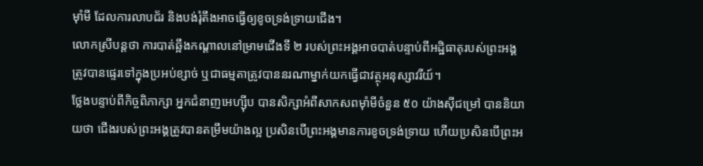ម៉ាំមី ដែលការលាបជ័រ និងបង់រុំតឹងអាចធ្វើឲ្យខូចទ្រង់ទ្រាយជើង។
លោកស្រីបន្តថា ការបាត់ឆ្អឹងកណ្តាលនៅម្រាមជើងទី ២ របស់ព្រះអង្គអាចបាត់បន្ទាប់ពីអដ្ឋិធាតុរបស់ព្រះអង្គត្រូវបានផ្ទេរទៅក្នុងប្រអប់ខ្សាច់ ឬជាធម្មតាត្រូវបាននរណាម្នាក់យកធ្វើជាវត្ថុអនុស្សាវរីយ៍។
ថ្លែងបន្ទាប់ពីកិច្ចពិភាក្សា អ្នកជំនាញអេហ្ស៊ីប បានសិក្សាអំពីសាកសពម៉ាំមីចំនួន ៥០ យ៉ាងស៊ីជម្រៅ បាននិយាយថា ជើងរបស់ព្រះអង្គត្រូវបានតម្រឹមយ៉ាងល្អ ប្រសិនបើព្រះអង្គមានការខូចទ្រង់ទ្រាយ ហើយប្រសិនបើព្រះអ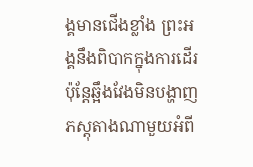ង្គមានជើងខ្លាំង ព្រះអង្គនឹងពិបាកក្នុងការដើរ ប៉ុន្តែឆ្អឹងវែងមិនបង្ហាញភស្តុតាងណាមួយអំពី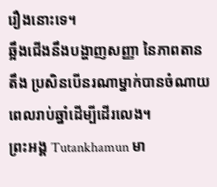រឿងនោះទេ។
ឆ្អឹងជើងនឹងបង្ហាញសញ្ញា នៃភាពតានតឹង ប្រសិនបើនរណាម្នាក់បានចំណាយពេលរាប់ឆ្នាំដើម្បីដើរលេង។
ព្រះអង្គ Tutankhamun មា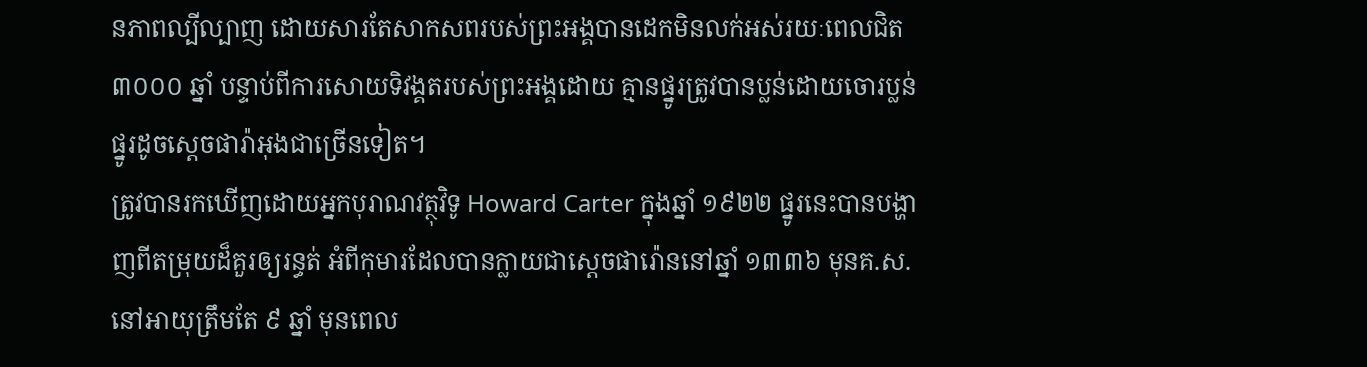នភាពល្បីល្បាញ ដោយសារតែសាកសពរបស់ព្រះអង្គបានដេកមិនលក់អស់រយៈពេលជិត ៣០០០ ឆ្នាំ បន្ទាប់ពីការសោយទិវង្គតរបស់ព្រះអង្គដោយ គ្មានផ្នូរត្រូវបានប្លន់ដោយចោរប្លន់ផ្នូរដូចស្តេចផារ៉ាអុងជាច្រើនទៀត។
ត្រូវបានរកឃើញដោយអ្នកបុរាណវត្ថុវិទូ Howard Carter ក្នុងឆ្នាំ ១៩២២ ផ្នូរនេះបានបង្ហាញពីតម្រុយដ៏គួរឲ្យរន្ធត់ អំពីកុមារដែលបានក្លាយជាស្តេចផារ៉ោននៅឆ្នាំ ១៣៣៦ មុនគ.ស. នៅអាយុត្រឹមតែ ៩ ឆ្នាំ មុនពេល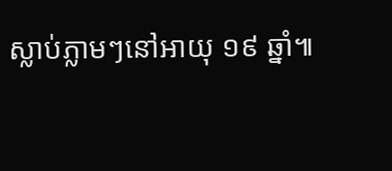ស្លាប់ភ្លាមៗនៅអាយុ ១៩ ឆ្នាំ៕